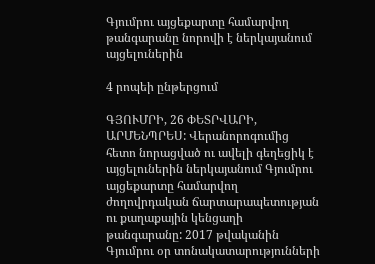Գյումրու այցեքարտը համարվող թանգարանը նորովի է ներկայանում այցելուներին

4 րոպեի ընթերցում

ԳՅՈՒՄՐԻ, 26 ՓԵՏՐՎԱՐԻ, ԱՐՄԵՆՊՐԵՍ: Վերանորոգումից հետո նորացված ու ավելի գեղեցիկ է այցելուներին ներկայանում Գյումրու այցեքարտը համարվող ժողովրդական ճարտարապետության ու քաղաքային կենցաղի թանգարանը: 2017 թվականին Գյումրու օր տոնակատարությունների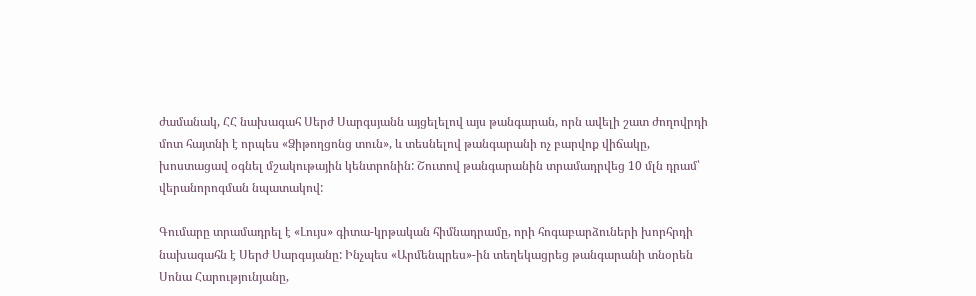ժամանակ, ՀՀ նախագահ Սերժ Սարգսյանն այցելելով այս թանգարան, որն ավելի շատ ժողովրդի մոտ հայտնի է որպես «Ձիթողցոնց տուն», և տեսնելով թանգարանի ոչ բարվոք վիճակը, խոստացավ օգնել մշակութային կենտրոնին: Շուտով թանգարանին տրամադրվեց 10 մլն դրամ՝ վերանորոգման նպատակով:

Գումարը տրամադրել է «Լույս» գիտա-կրթական հիմնադրամը, որի հոգաբարձուների խորհրդի նախագահն է Սերժ Սարգսյանը: Ինչպես «Արմենպրես»-ին տեղեկացրեց թանգարանի տնօրեն Սոնա Հարությունյանը,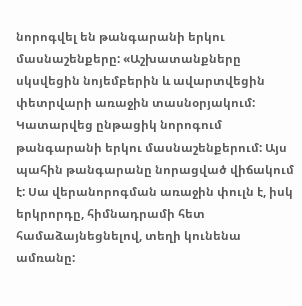նորոգվել են թանգարանի երկու մասնաշենքերը: «Աշխատանքները սկսվեցին նոյեմբերին և ավարտվեցին փետրվարի առաջին տասնօրյակում: Կատարվեց ընթացիկ նորոգում թանգարանի երկու մասնաշենքերում: Այս պահին թանգարանը նորացված վիճակում է: Սա վերանորոգման առաջին փուլն է, իսկ երկրորդը, հիմնադրամի հետ համաձայնեցնելով, տեղի կունենա ամռանը: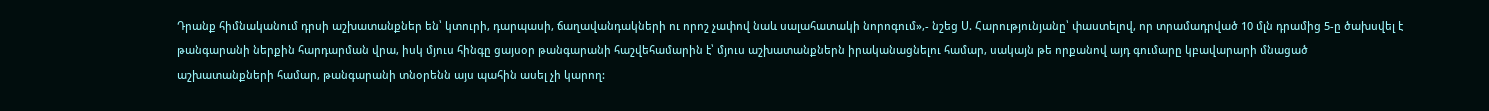Դրանք հիմնականում դրսի աշխատանքներ են՝ կտուրի, դարպասի, ճաղավանդակների ու որոշ չափով նաև սալահատակի նորոգում»,- նշեց Ս. Հարությունյանը՝ փաստելով, որ տրամադրված 10 մլն դրամից 5-ը ծախսվել է թանգարանի ներքին հարդարման վրա, իսկ մյուս հինգը ցայսօր թանգարանի հաշվեհամարին է՝ մյուս աշխատանքներն իրականացնելու համար, սակայն թե որքանով այդ գումարը կբավարարի մնացած աշխատանքների համար, թանգարանի տնօրենն այս պահին ասել չի կարող: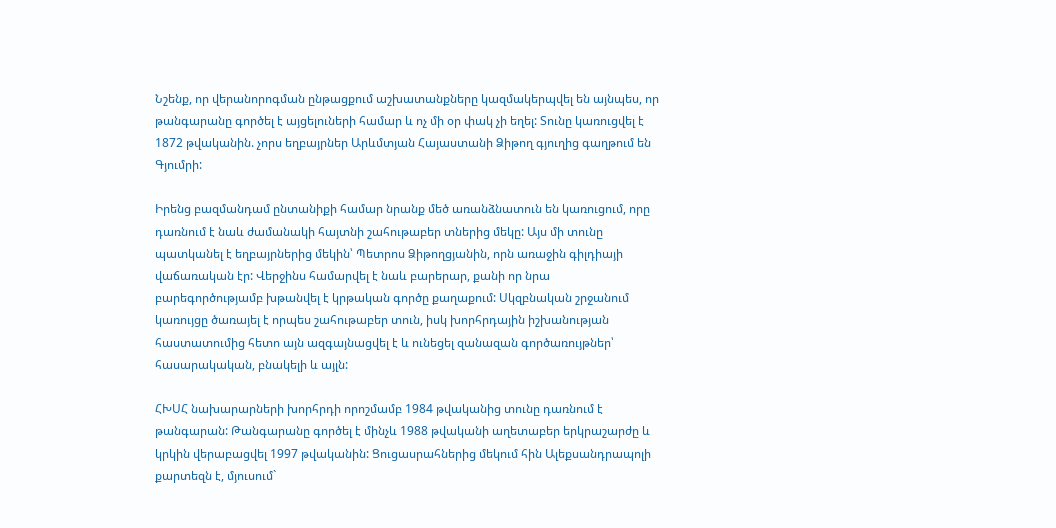Նշենք, որ վերանորոգման ընթացքում աշխատանքները կազմակերպվել են այնպես, որ թանգարանը գործել է այցելուների համար և ոչ մի օր փակ չի եղել: Տունը կառուցվել է 1872 թվականին. չորս եղբայրներ Արևմտյան Հայաստանի Ձիթող գյուղից գաղթում են Գյումրի:

Իրենց բազմանդամ ընտանիքի համար նրանք մեծ առանձնատուն են կառուցում, որը դառնում է նաև ժամանակի հայտնի շահութաբեր տներից մեկը: Այս մի տունը պատկանել է եղբայրներից մեկին՝ Պետրոս Ձիթողցյանին, որն առաջին գիլդիայի վաճառական էր: Վերջինս համարվել է նաև բարերար, քանի որ նրա բարեգործությամբ խթանվել է կրթական գործը քաղաքում: Սկզբնական շրջանում կառույցը ծառայել է որպես շահութաբեր տուն, իսկ խորհրդային իշխանության հաստատումից հետո այն ազգայնացվել է և ունեցել զանազան գործառույթներ՝ հասարակական, բնակելի և այլն:

ՀԽՍՀ նախարարների խորհրդի որոշմամբ 1984 թվականից տունը դառնում է թանգարան: Թանգարանը գործել է մինչև 1988 թվականի աղետաբեր երկրաշարժը և կրկին վերաբացվել 1997 թվականին: Ցուցասրահներից մեկում հին Ալեքսանդրապոլի քարտեզն է, մյուսում`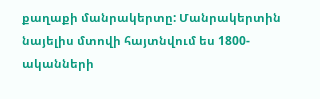քաղաքի մանրակերտը: Մանրակերտին նայելիս մտովի հայտնվում ես 1800-ականների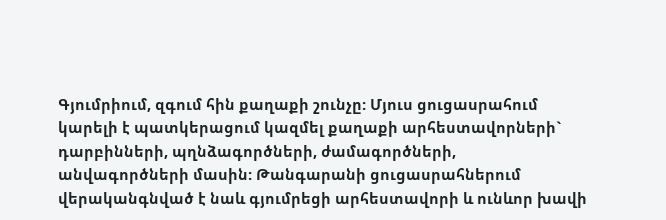Գյումրիում, զգում հին քաղաքի շունչը: Մյուս ցուցասրահում կարելի է պատկերացում կազմել քաղաքի արհեստավորների` դարբինների, պղնձագործների, ժամագործների, անվագործների մասին: Թանգարանի ցուցասրահներում վերականգնված է նաև գյումրեցի արհեստավորի և ունևոր խավի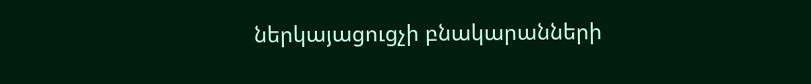ներկայացուցչի բնակարանների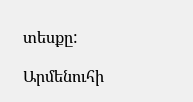տեսքը:

Արմենուհի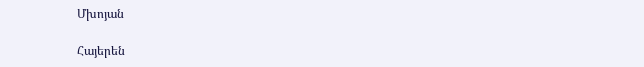Մխոյան

Հայերեն